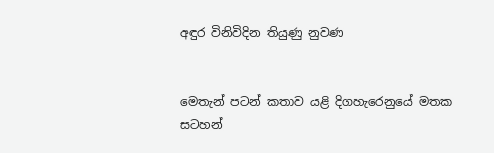අඳුර විනිවිදින තියුණු නුවණ


මෙතැන් පටන් කතාව යළි දිගහැරෙනුයේ මතක සටහන්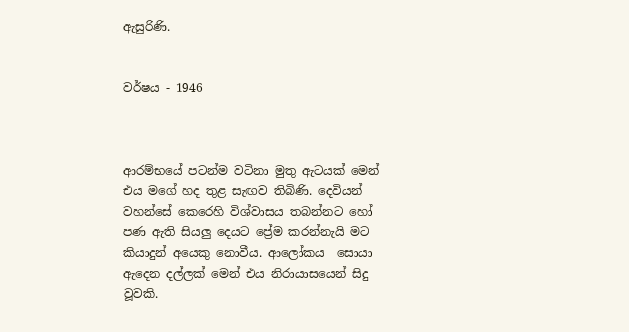ඇසුරිණි.


වර්ෂය - 1946



ආරම්භයේ පටන්ම වටිනා මුතු ඇටයක් මෙන් එය මගේ හද තුළ සැඟව තිබිණි. දෙවියන් වහන්සේ කෙරෙහි විශ්වාසය තබන්නට හෝ පණ ඇති සියලු දෙයට ප්‍රේම කරන්නැයි මට කියාදුන් අයෙකු නොවීය. ආලෝකය  සොයා ඇදෙන දල්ලක් මෙන් එය නිරායාසයෙන් සිදු වූවකි.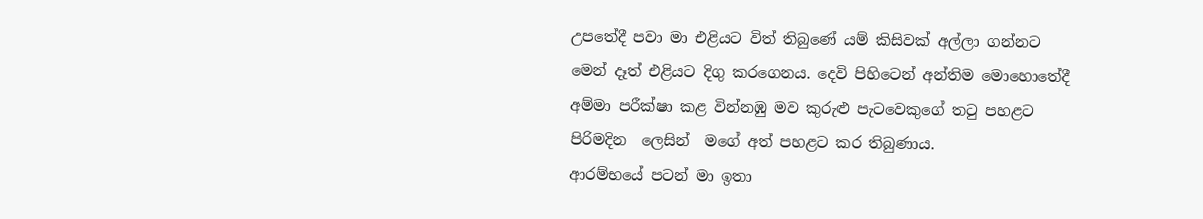උපතේදී පවා මා එළියට විත් තිබුණේ යම් කිසිවක් අල්ලා ගන්නට මෙන් දෑත් එළියට දිගු කරගෙනය. දෙවි පිහිටෙන් අන්තිම මොහොතේදී අම්මා පරීක්ෂා කළ වින්නඹු මව කුරුළු පැටවෙකුගේ තටු පහළට පිරිමදින  ලෙසින්  මගේ අත් පහළට කර තිබුණාය.
ආරම්භයේ පටන් මා ඉතා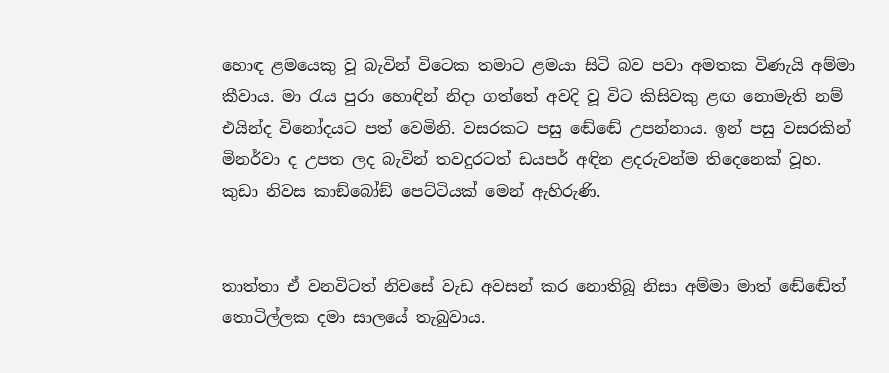හොඳ ළමයෙකු වූ බැවින් විටෙක තමාට ළමයා සිටි බව පවා අමතක විණැයි අම්මා කීවාය. මා රැය පුරා හොඳින් නිදා ගත්තේ අවදි වූ විට කිසිවකු ළඟ නොමැති නම් එයින්ද විනෝදයට පත් වෙමිනි. වසරකට පසු ඬේඬේ උපන්නාය. ඉන් පසු වසරකින් මිනර්වා ද උපත ලද බැවින් තවදුරටත් ඩයපර් අඳින ළදරුවන්ම තිදෙනෙක් වූහ. කුඩා නිවස කාඞ්බෝඞ් පෙට්ටියක් මෙන් ඇහිරුණි.


තාත්තා ඒ වනවිටත් නිවසේ වැඩ අවසන් කර නොතිබූ නිසා අම්මා මාත් ඬේඬේත් තොටිල්ලක දමා සාලයේ තැබුවාය.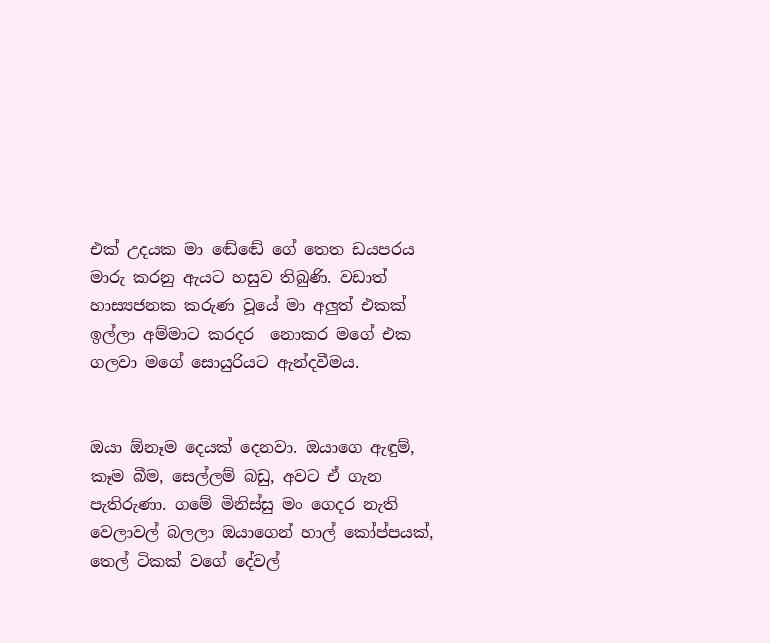එක් උදයක මා ඬේඬේ ගේ තෙත ඩයපරය මාරු කරනු ඇයට හසුව තිබුණි. වඩාත් හාස්‍යජනක කරුණ වූයේ මා අලුත් එකක් ඉල්ලා අම්මාට කරදර  නොකර මගේ එක ගලවා මගේ සොයුරියට ඇන්දවීමය.


ඔයා ඕනෑම දෙයක් දෙනවා. ඔයාගෙ ඇඳුම්, කෑම බීම, සෙල්ලම් බඩු, අවට ඒ ගැන පැතිරුණා. ගමේ මිනිස්සු මං ගෙදර නැති වෙලාවල් බලලා ඔයාගෙන් හාල් කෝප්පයක්, තෙල් ටිකක් වගේ දේවල්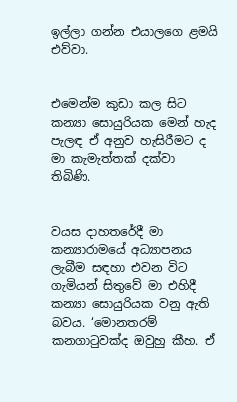ඉල්ලා ගන්න එයාලගෙ ළමයි එව්වා.


එමෙන්ම කුඩා කල සිට කන්‍යා සොයුරියක මෙන් හැද පැලඳ ඒ අනුව හැසිරීමට ද මා කැමැත්තක් දක්වා තිබිණි.


වයස දාහතරේදී මා කන්‍යාරාමයේ අධ්‍යාපනය ලැබීම සඳහා එවන විට ගැමියන් සිතුවේ මා එහිදී කන්‍යා සොයුරියක වනු ඇති බවය. ‘මොනතරම් කනගාටුවක්ද ඔවුහු කීහ. ඒ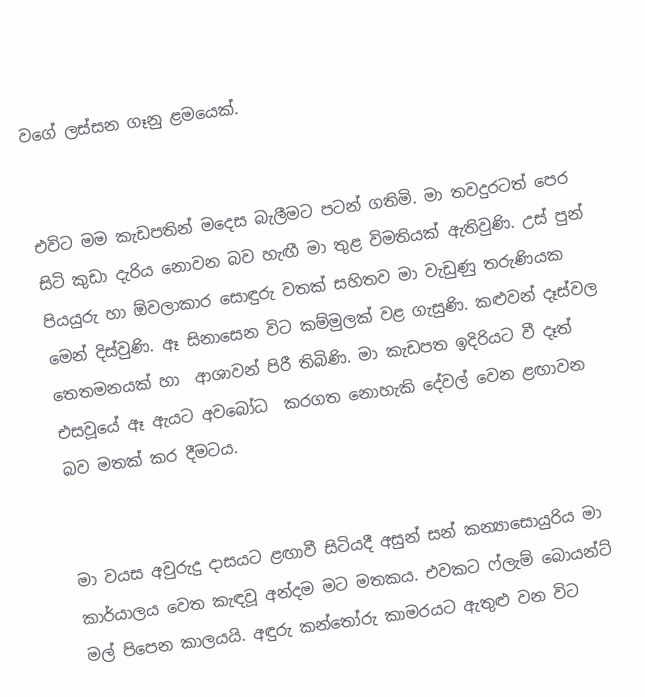වගේ ලස්සන ගෑනු ළමයෙක්.


එවිට මම කැඩපතින් මදෙස බැලීමට පටන් ගතිමි. මා තවදුරටත් පෙර සිටි කුඩා දැරිය නොවන බව හැඟී මා තුළ විමතියක් ඇතිවුණි. උස් පුන් පියයුරු හා ඕවලාකාර සොඳුරු වතක් සහිතව මා වැඩුණු තරුණියක මෙන් දිස්වුණි. ඈ සිනාසෙන විට කම්මුලක් වළ ගැසුණි. කළුවන් දෑස්වල තෙතමනයක් හා  ආශාවන් පිරී තිබිණි. මා කැඩපත ඉදිරියට වී දෑත් එසවූයේ ඈ ඇයට අවබෝධ  කරගත නොහැකි දේවල් වෙන ළඟාවන බව මතක් කර දීමටය.


මා වයස අවුරුදු දාසයට ළඟාවී සිටියදී අසුන් සන් කන්‍යාසොයුරිය මා කාර්යාලය වෙත කැඳවූ අන්දම මට මතකය. එවකට ෆ්ලැම් බොයන්ට් මල් පිපෙන කාලයයි. අඳුරු කන්තෝරු කාමරයට ඇතුළු වන විට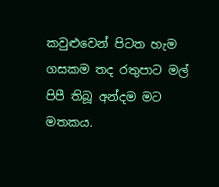කවුළුවෙන් පිටත හැම ගසකම තද රතුපාට මල් පිපී තිබූ අන්දම මට මතකය.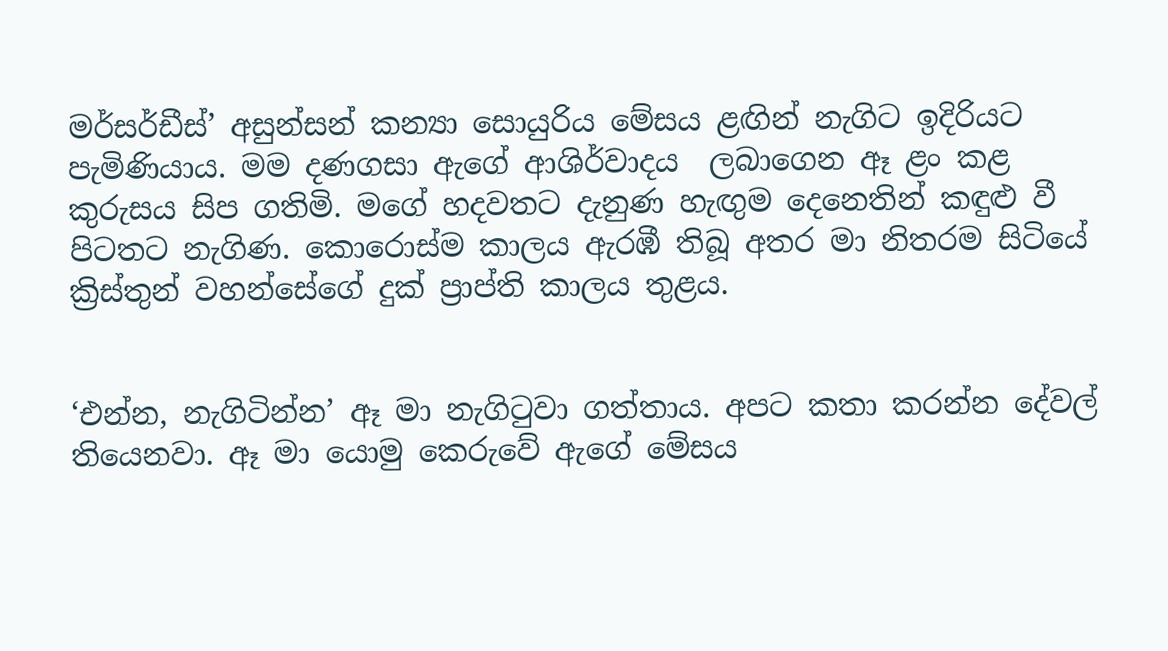මර්සර්ඩීස්’ අසුන්සන් කන්‍යා සොයුරිය මේසය ළඟින් නැගිට ඉදිරියට පැමිණියාය. මම දණගසා ඇගේ ආශිර්වාදය  ලබාගෙන ඈ ළං කළ කුරුසය සිප ගතිමි. මගේ හදවතට දැනුණ හැඟුම දෙනෙතින් කඳුළු වී පිටතට නැගිණ. කොරොස්ම කාලය ඇරඹී තිබූ අතර මා නිතරම සිටියේ ක්‍රිස්තුන් වහන්සේගේ දුක් ප්‍රාප්ති කාලය තුළය.


‘එන්න, නැගිටින්න’ ඈ මා නැගිටුවා ගත්තාය. අපට කතා කරන්න දේවල් තියෙනවා. ඈ මා යොමු කෙරුවේ ඇගේ මේසය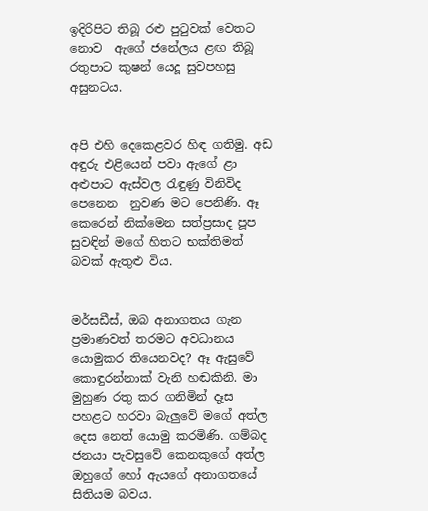ඉදිරිපිට තිබූ රළු පුටුවක් වෙතට නොව  ඇගේ ජනේලය ළඟ තිබූ රතුපාට කුෂන් යෙදූ සුවපහසු අසුනටය.


අපි එහි දෙකෙළවර හිඳ ගතිමු. අඩ අඳුරු එළියෙන් පවා ඇගේ ළා අළුපාට ඇස්වල රැඳුණු විනිවිද පෙනෙන  නුවණ මට පෙනිණි. ඈ කෙරෙන් නික්මෙන සත්ප්‍රසාද පූප සුවඳින් මගේ හිතට භක්තිමත් බවක් ඇතුළු විය.


මර්සඩීස්, ඔබ අනාගතය ගැන ප්‍රමාණවත් තරමට අවධානය යොමුකර තියෙනවද? ඈ ඇසුවේ කොඳුරන්නාක් වැනි හඬකිනි. මා මුහුණ රතු කර ගනිමින් දෑස පහළට හරවා බැලුවේ මගේ අත්ල දෙස නෙත් යොමු කරමිණි. ගම්බද ජනයා පැවසුවේ කෙනකුගේ අත්ල ඔහුගේ හෝ ඇයගේ අනාගතයේ සිතියම බවය.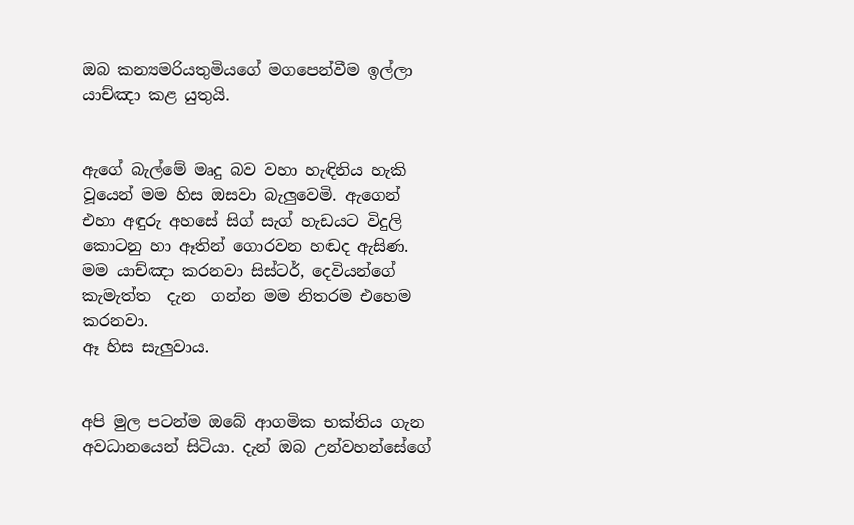ඔබ කන්‍යමරියතුමියගේ මගපෙන්වීම ඉල්ලා යාච්ඤා කළ යුතුයි.


ඇගේ බැල්මේ මෘදු බව වහා හැඳිනිය හැකි වූයෙන් මම හිස ඔසවා බැලුවෙමි. ඇගෙන් එහා අඳුරු අහසේ සිග් සැග් හැඩයට විදුලි කොටනු හා ඈතින් ගොරවන හඬද ඇසිණ. මම යාච්ඤා කරනවා සිස්ටර්, දෙවියන්ගේ කැමැත්ත  දැන  ගන්න මම නිතරම එහෙම කරනවා.
ඈ හිස සැලුවාය.


අපි මුල පටන්ම ඔබේ ආගමික භක්තිය ගැන අවධානයෙන් සිටියා. දැන් ඔබ උන්වහන්සේගේ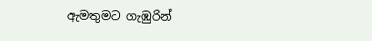ඇමතුමට ගැඹුරින්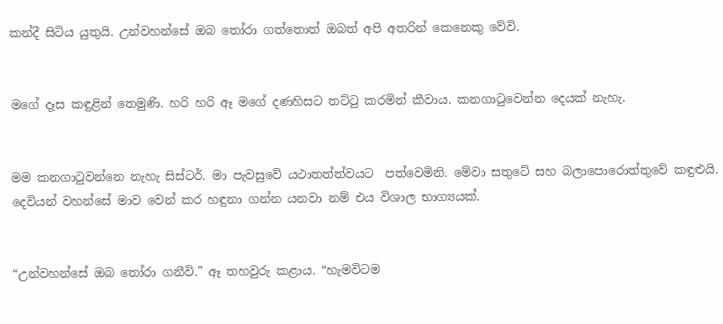කන්දී සිටිය යුතුයි. උන්වහන්සේ ඔබ තෝරා ගත්තොත් ඔබත් අපි අතරින් කෙනෙකු වේවි.


මගේ දෑස කඳුළින් තෙමුණි. හරි හරි ඈ මගේ දණහිසට තට්ටු කරමින් කීවාය. කනගාටුවෙන්න දෙයක් නැහැ.


මම කනගාටුවන්නෙ නැහැ සිස්ටර්. මා පැවසුවේ යථාතත්ත්වයට  පත්වෙමිනි. මේවා සතුටේ සහ බලාපොරොත්තුවේ කඳුළුයි. දෙවියන් වහන්සේ මාව වෙන් කර හඳුනා ගන්න යනවා නම් එය විශාල භාග්‍යයක්.


“උන්වහන්සේ ඔබ තෝරා ගනීවි.” ඈ තහවුරු කළාය. “හැමවිටම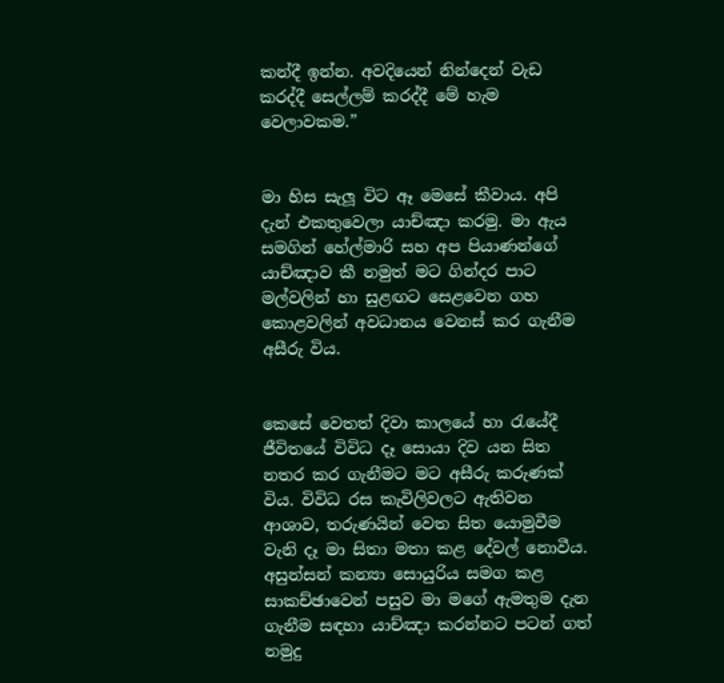කන්දී ඉන්න. අවදියෙන් නින්දෙන් වැඩ කරද්දී සෙල්ලම් කරද්දී මේ හැම වෙලාවකම.”


මා හිස සැලූ විට ඈ මෙසේ කීවාය. අපි දැන් එකතුවෙලා යාච්ඤා කරමු. මා ඇය සමගින් හේල්මාරි සහ අප පියාණන්ගේ යාච්ඤාව කී නමුත් මට ගින්දර පාට මල්වලින් හා සුළඟට සෙළවෙන ගහ කොළවලින් අවධානය වෙනස් කර ගැනීම අසීරු විය.


කෙසේ වෙතත් දිවා කාලයේ හා රැයේදී ජීවිතයේ විවිධ දෑ සොයා දිව යන සිත නතර කර ගැනීමට මට අසීරු කරුණක් විය. විවිධ රස කැවිලිවලට ඇතිවන ආශාව, තරුණයින් වෙත සිත යොමුවීම වැනි දෑ මා සිතා මතා කළ දේවල් නොවීය. අසුන්සන් කන්‍යා සොයුරිය සමග කළ සාකච්ඡාවෙන් පසුව මා මගේ ඇමතුම දැන ගැනීම සඳහා යාච්ඤා කරන්නට පටන් ගත් නමුදු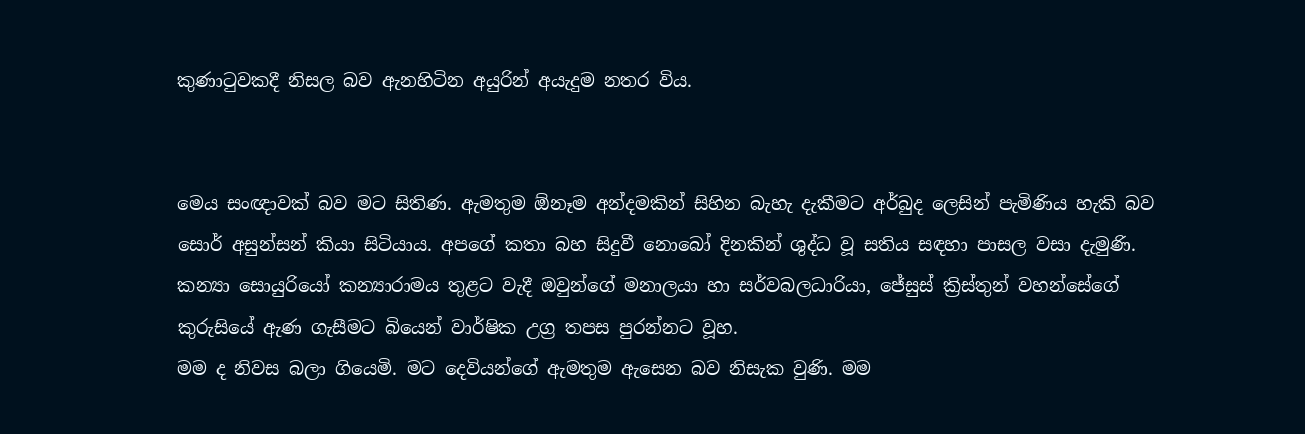කුණාටුවකදී නිසල බව ඇනහිටින අයුරින් අයැදුම නතර විය.


මෙය සංඥාවක් බව මට සිතිණ. ඇමතුම ඕනෑම අන්දමකින් සිහින බැහැ දැකීමට අර්බුද ලෙසින් පැමිණිය හැකි බව සොර් අසුන්සන් කියා සිටියාය. අපගේ කතා බහ සිදුවී නොබෝ දිනකින් ශුද්ධ වූ සතිය සඳහා පාසල වසා දැමුණි. කන්‍යා සොයුරියෝ කන්‍යාරාමය තුළට වැදී ඔවුන්ගේ මනාලයා හා සර්වබලධාරියා, ජේසුස් ක්‍රිස්තුන් වහන්සේගේ කුරුසියේ ඇණ ගැසීමට බියෙන් වාර්ෂික උග්‍ර තපස පුරන්නට වූහ.
මම ද නිවස බලා ගියෙමි. මට දෙවියන්ගේ ඇමතුම ඇසෙන බව නිසැක වුණි. මම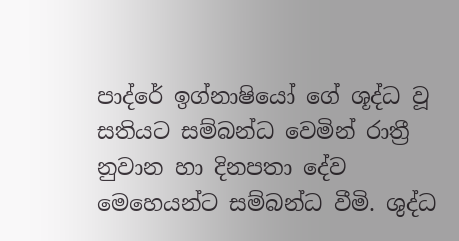පාද්රේ ඉග්නාෂියෝ ගේ ශූද්ධ වූ සතියට සම්බන්ධ වෙමින් රාත්‍රී නුවාන හා දිනපතා දේව මෙහෙයන්ට සම්බන්ධ වීමි. ශුද්ධ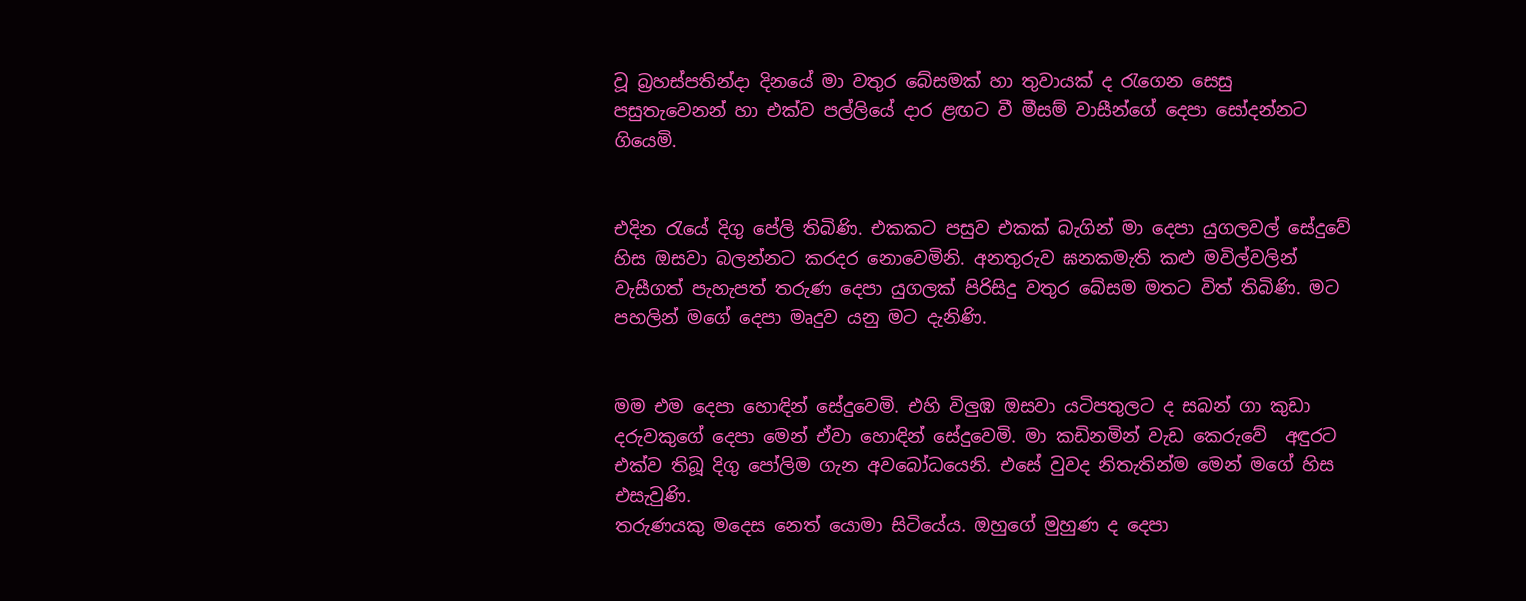වූ බ්‍රහස්පතින්දා දිනයේ මා වතුර බේසමක් හා තුවායක් ද රැගෙන සෙසු  පසුතැවෙනන් හා එක්ව පල්ලියේ දාර ළඟට වී මීසම් වාසීන්ගේ දෙපා සෝදන්නට ගියෙමි.


එදින රැයේ දිගු පේලි තිබිණි. එකකට පසුව එකක් බැගින් මා දෙපා යුගලවල් සේදුවේ හිස ඔසවා බලන්නට කරදර නොවෙමිනි. අනතුරුව ඝනකමැති කළු මවිල්වලින් වැසීගත් පැහැපත් තරුණ දෙපා යුගලක් පිරිසිදු වතුර බේසම මතට විත් තිබිණි. මට පහලින් මගේ දෙපා මෘදුව යනු මට දැනිණි.


මම එම දෙපා හොඳින් සේදුවෙමි. එහි විලුඹ ඔසවා යටිපතුලට ද සබන් ගා කුඩා දරුවකුගේ දෙපා මෙන් ඒවා හොඳින් සේදුවෙමි. මා කඩිනමින් වැඩ කෙරුවේ  අඳුරට එක්ව තිබූ දිගු පෝලිම ගැන අවබෝධයෙනි. එසේ වුවද නිතැතින්ම මෙන් මගේ හිස එසැවුණි.
තරුණයකු මදෙස නෙත් යොමා සිටියේය. ඔහුගේ මුහුණ ද දෙපා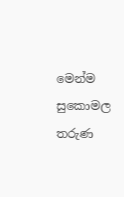මෙන්ම සුකොමල තරුණ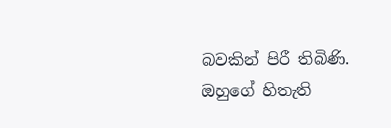බවකින් පිරී තිබිණි. ඔහුගේ හිතැති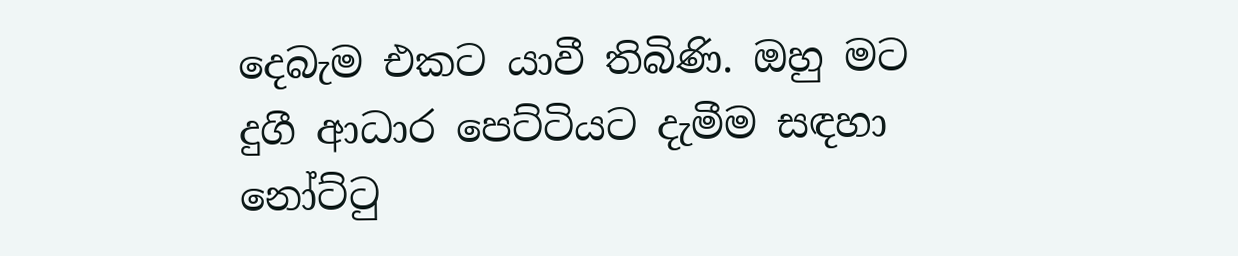දෙබැම එකට යාවී තිබිණි. ඔහු මට දුගී ආධාර පෙට්ටියට දැමීම සඳහා නෝට්ටු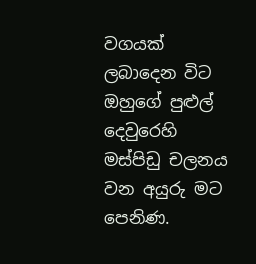වගයක් ලබාදෙන විට ඔහුගේ පුළුල් දෙවුරෙහි මස්පිඩු චලනය වන අයුරු මට පෙනිණ.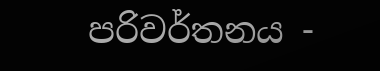පරිවර්තනය -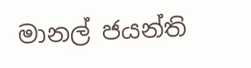මානල් ජයන්ති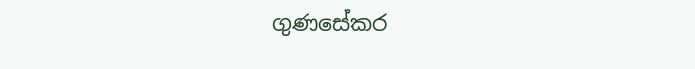ගුණසේකර